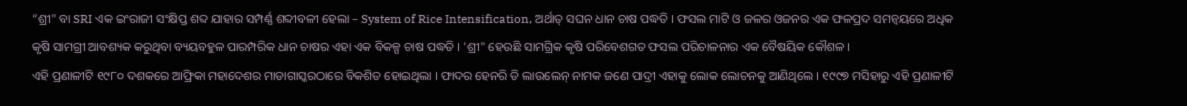“ଶ୍ରୀ" ବା SRI ଏକ ଇଂରାଜୀ ସଂକ୍ଷିପ୍ତ ଶବ୍ଦ ଯାହାର ସମ୍ପର୍ଣ୍ଣ ଶବ୍ଦୀବଳୀ ହେଲା – System of Rice Intensification, ଅର୍ଥାତ୍ ସଘନ ଧାନ ଚାଷ ପଦ୍ଧତି । ଫସଲ ମାଟି ଓ ଜଳର ଓଜନର ଏକ ଫଳପ୍ରଦ ସମନ୍ଵୟରେ ଅଧିକ କୃଷି ସାମଗ୍ରୀ ଆବଶ୍ୟକ କରୁଥିବା ବ୍ୟୟବହୁଳ ପାରମ୍ପରିକ ଧାନ ଚାଷର ଏହା ଏକ ବିକଳ୍ପ ଚାଷ ପଦ୍ଧତି । 'ଶ୍ରୀ" ହେଉଛି ସାମଗ୍ରିକ କୃଷି ପରିବେଶଗତ ଫସଲ ପରିଚାଳନାର ଏକ ବୈଷୟିକ କୌଶଳ ।
ଏହି ପ୍ରଣାଳୀଟି ୧୯୮୦ ଦଶକରେ ଆଫ୍ରିକା ମହାଦେଶର ମାଡାଗାସ୍କରଠାରେ ବିକଶିତ ହୋଇଥିଲା । ଫାଦର ହେନରି ଡି ଲାଉଲେନ୍ ନାମକ ଜଣେ ପାଦ୍ରୀ ଏହାକୁ ଲୋକ ଲୋଚନକୁ ଆଣିଥିଲେ । ୧୯୯୭ ମସିହାରୁ ଏହି ପ୍ରଣାଳୀଟି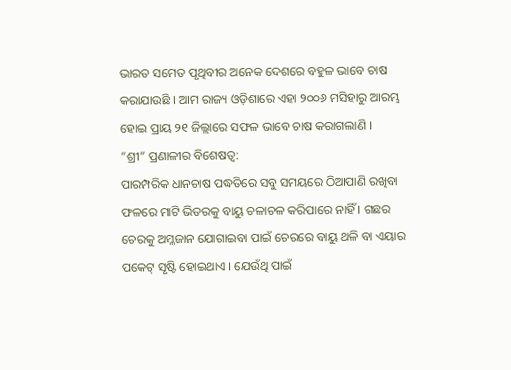ଭାରତ ସମେତ ପୃଥିବୀର ଅନେକ ଦେଶରେ ବହୁଳ ଭାବେ ଚାଷ କରାଯାଉଛି । ଆମ ରାଜ୍ୟ ଓଡ଼ିଶାରେ ଏହା ୨୦୦୬ ମସିହାରୁ ଆରମ୍ଭ ହୋଇ ପ୍ରାୟ ୨୧ ଜିଲ୍ଲାରେ ସଫଳ ଭାବେ ଚାଷ କରାଗଲାଣି ।
“ଶ୍ରୀ” ପ୍ରଣାଳୀର ବିଶେଷତ୍ଵ:
ପାରମ୍ପରିକ ଧାନଚାଷ ପଦ୍ଧତିରେ ସବୁ ସମୟରେ ଠିଆପାଣି ରଖିବା ଫଳରେ ମାଟି ଭିତରକୁ ବାୟୁ ଚଳାଚଳ କରିପାରେ ନାହିଁ । ଗଛର ଚେରକୁ ଅମ୍ଳଜାନ ଯୋଗାଇବା ପାଇଁ ଚେରରେ ବାୟୁ ଥଳି ବା ଏୟାର ପକେଟ୍ ସୃଷ୍ଟି ହୋଇଥାଏ । ଯେଉଁଥି ପାଇଁ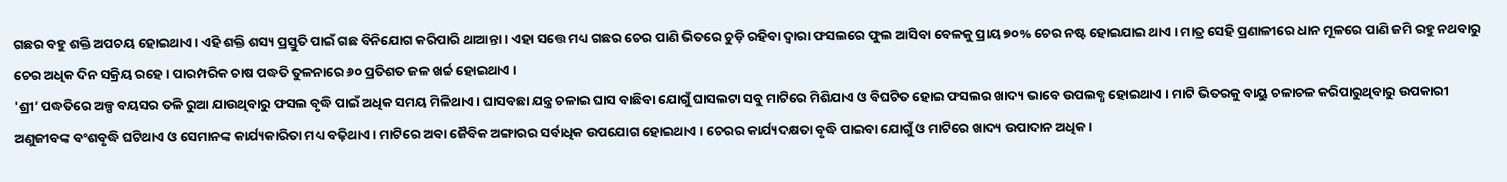ଗଛର ବହୁ ଶକ୍ତି ଅପଚୟ ହୋଇଥାଏ । ଏହି ଶକ୍ତି ଶସ୍ୟ ପ୍ରସ୍ତୁତି ପାଇଁ ଗଛ ବିନିଯୋଗ କରିପାରି ଥାଆନ୍ତା । ଏହା ସତ୍ତେ ମଧ୍ୟ ଗଛର ଚେର ପାଣି ଭିତରେ ଚୁଡ଼ି ରହିବା ଦ୍ଵାରା ଫସଲରେ ଫୁଲ ଆସିବା ବେଳକୁ ପ୍ରାୟ ୭୦% ଚେର ନଷ୍ଟ ହୋଇଯାଇ ଥାଏ । ମାତ୍ର ସେହି ପ୍ରଣାଳୀରେ ଧାନ ମୂଳରେ ପାଣି ଜମି ରହୁ ନଥବାରୁ ଚେର ଅଧିକ ଦିନ ସକ୍ରିୟ ରହେ । ପାରମ୍ପରିକ ଚାଷ ପଦ୍ଧତି ତୁଳନାରେ ୬୦ ପ୍ରତିଶତ ଜଳ ଖର୍ଚ୍ଚ ହୋଇଥାଏ ।
'ଶ୍ରୀ’ ପଦ୍ଧତିରେ ଅଳ୍ପ ବୟସର ତଳି ରୁଆ ଯାଉଥିବାରୁ ଫସଲ ବୃଦ୍ଧି ପାଇଁ ଅଧିକ ସମୟ ମିଳିଥାଏ । ଘାସବଛା ଯନ୍ତ୍ର ଚଳାଇ ଘାସ ବାଛିବା ଯୋଗୁଁ ଘାସଲଟା ସବୁ ମାଟିରେ ମିଶିଯାଏ ଓ ବିଘଟିତ ହୋଇ ଫସଲର ଖାଦ୍ୟ ଭାବେ ଉପଲବ୍ଧ ହୋଇଥାଏ । ମାଟି ଭିତରକୁ ବାୟୁ ଚଳାଚଳ କରିପାରୁଥିବାରୁ ଉପକାରୀ ଅଣୁଜୀବଙ୍କ ବଂଶବୃଦ୍ଧି ଘଟିଥାଏ ଓ ସେମାନଙ୍କ କାର୍ଯ୍ୟକାରିତା ମଧ୍ୟ ବଢ଼ିଥାଏ । ମାଟିରେ ଅବା ଜୈବିକ ଅଙ୍ଗାରର ସର୍ବାଧିକ ଉପଯୋଗ ହୋଇଥାଏ । ଚେରର କାର୍ଯ୍ୟଦକ୍ଷତା ବୃଦ୍ଧି ପାଇବା ଯୋଗୁଁ ଓ ମାଟିରେ ଖାଦ୍ୟ ଉପାଦାନ ଅଧିକ।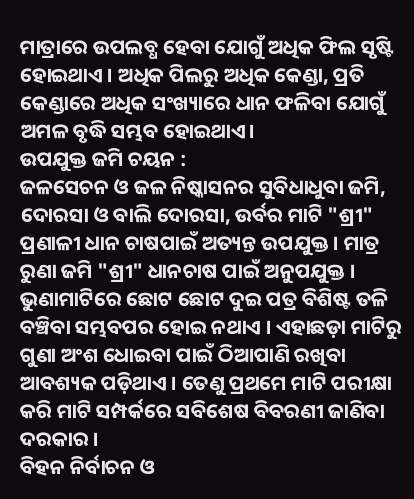ମାତ୍ରାରେ ଉପଲବ୍ଧ ହେବା ଯୋଗୁଁ ଅଧିକ ଫିଲ ସୃଷ୍ଟି ହୋଇଥାଏ । ଅଧିକ ପିଲରୁ ଅଧିକ କେଣ୍ଡା, ପ୍ରତି କେଣ୍ଡାରେ ଅଧିକ ସଂଖ୍ୟାରେ ଧାନ ଫଳିବା ଯୋଗୁଁ ଅମଳ ବୃଦ୍ଧି ସମ୍ଭବ ହୋଇଥାଏ।
ଉପଯୁକ୍ତ ଜମି ଚୟନ :
ଜଳସେଚନ ଓ ଜଳ ନିଷ୍କାସନର ସୁବିଧାଧୁବା ଜମି, ଦୋରସା ଓ ବାଲି ଦୋରସା, ଉର୍ବର ମାଟି "ଶ୍ରୀ" ପ୍ରଣାଳୀ ଧାନ ଚାଷପାଇଁ ଅତ୍ୟନ୍ତ ଉପଯୁକ୍ତ । ମାତ୍ର ରୁଣା ଜମି "ଶ୍ରୀ" ଧାନଚାଷ ପାଇଁ ଅନୁପଯୁକ୍ତ । ଭୁଣାମାଟିରେ ଛୋଟ ଛୋଟ ଦୁଇ ପତ୍ର ବିଶିଷ୍ଟ ତଳି ବଞ୍ଚିବା ସମ୍ଭବପର ହୋଇ ନଥାଏ । ଏହାଛଡ଼ା ମାଟିରୁ ଗୁଣା ଅଂଶ ଧୋଇବା ପାଇଁ ଠିଆପାଣି ରଖିବା ଆବଶ୍ୟକ ପଡ଼ିଥାଏ । ତେଣୁ ପ୍ରଥମେ ମାଟି ପରୀକ୍ଷା କରି ମାଟି ସମ୍ପର୍କରେ ସବିଶେଷ ବିବରଣୀ ଜାଣିବା ଦରକାର ।
ବିହନ ନିର୍ବାଚନ ଓ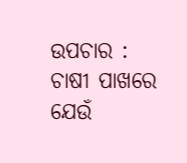ଉପଚାର :
ଚାଷୀ ପାଖରେ ଯେଉଁ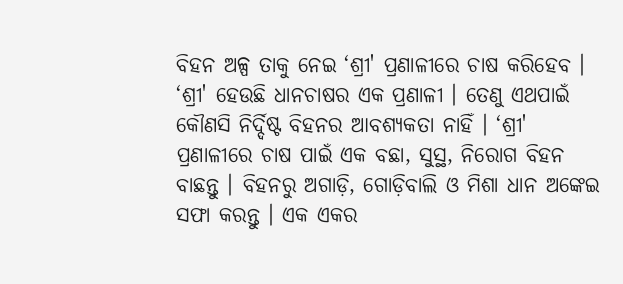ବିହନ ଅଳ୍ପ ତାକୁ ନେଇ ‘ଶ୍ରୀ' ପ୍ରଣାଳୀରେ ଚାଷ କରିହେବ । ‘ଶ୍ରୀ' ହେଉଛି ଧାନଚାଷର ଏକ ପ୍ରଣାଳୀ । ତେଣୁ ଏଥପାଇଁ କୌଣସି ନିର୍ଦ୍ଦିଷ୍ଟ ବିହନର ଆବଶ୍ୟକତା ନାହିଁ । ‘ଶ୍ରୀ' ପ୍ରଣାଳୀରେ ଚାଷ ପାଇଁ ଏକ ବଛା, ସୁସ୍ଥ, ନିରୋଗ ବିହନ ବାଛନ୍ତୁ । ବିହନରୁ ଅଗାଡ଼ି, ଗୋଡ଼ିବାଲି ଓ ମିଶା ଧାନ ଅଙ୍କେଇ ସଫା କରନ୍ତୁ । ଏକ ଏକର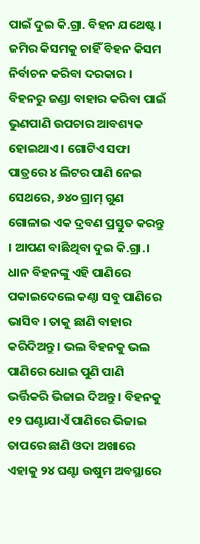ପାଇଁ ଦୁଇ କି.ଗ୍ରା. ବିହନ ଯଥେଷ୍ଟ । ଜମିର କିସମକୁ ଚାହିଁ ବିହନ କିସମ ନିର୍ବାଚନ କରିବା ଦରକାର । ବିହନରୁ ଜଣ୍ଡା ବାହାର କରିବା ପାଇଁ ଭୁଣପାଣି ଉପଚାର ଆବଶ୍ୟକ ହୋଇଥାଏ । ଗୋଟିଏ ସଫା ପାତ୍ରରେ ୪ ଲିଟର ପାଣି ନେଇ ସେଥରେ, ୬୪୦ ଗ୍ରାମ୍ ଗୁଣ ଗୋଳାଇ ଏକ ଦ୍ରବଣ ପ୍ରସ୍ତୁତ କରନ୍ତୁ । ଆପଣ ବାଛିଥିବା ଦୁଇ କି.ଗ୍ରା.। ଧାନ ବିହନଙ୍କୁ ଏହି ପାଣିରେ ପକାଇଦେଲେ କଣ୍ଠା ସବୁ ପାଣିରେ ଭାସିବ । ତାକୁ ଛାଣି ବାହାର କରିଦିଅନ୍ତୁ । ଭଲ ବିହନକୁ ଭଲ ପାଣିରେ ଧୋଇ ପୁଣି ପାଣି ଭର୍ତ୍ତିକରି ଭିଜାଇ ଦିଅନ୍ତୁ । ବିହନକୁ ୧୨ ଘଣ୍ଟାଯାଏଁ ପାଣିରେ ଭିଜାଇ ତାପରେ ଛାଣି ଓଦା ଅଖାରେ ଏହାକୁ ୨୪ ଘଣ୍ଟା ଉଷୁମ ଅବସ୍ଥାରେ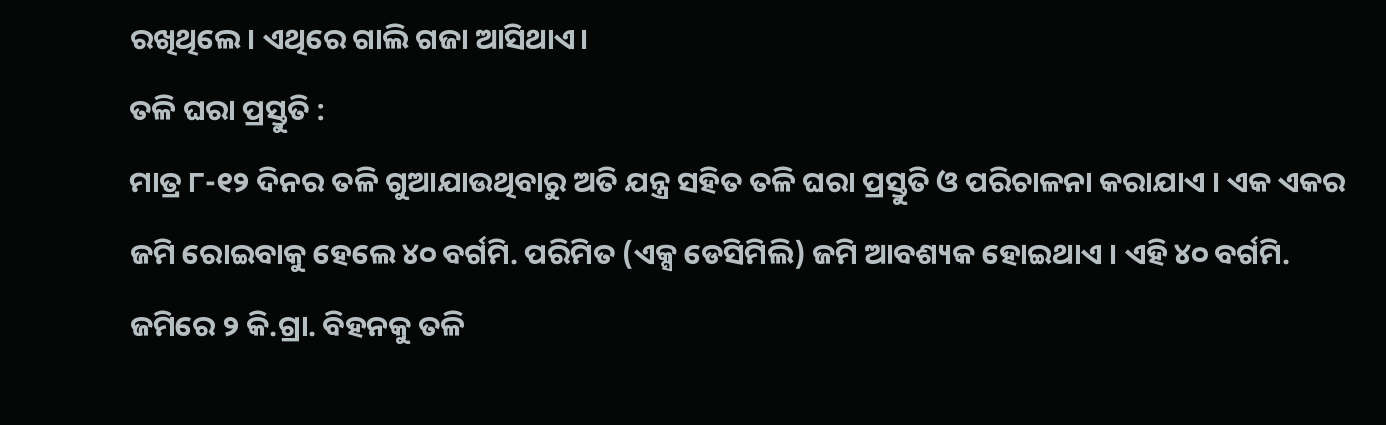ରଖିଥିଲେ। ଏଥିରେ ଗାଲି ଗଜା ଆସିଥାଏ।
ତଳି ଘରା ପ୍ରସ୍ତୁତି :
ମାତ୍ର ୮-୧୨ ଦିନର ତଳି ଗୁଆଯାଉଥିବାରୁ ଅତି ଯନ୍ତ୍ର ସହିତ ତଳି ଘରା ପ୍ରସ୍ତୁତି ଓ ପରିଚାଳନା କରାଯାଏ । ଏକ ଏକର ଜମି ରୋଇବାକୁ ହେଲେ ୪୦ ବର୍ଗମି. ପରିମିତ (ଏକ୍ସ ଡେସିମିଲି) ଜମି ଆବଶ୍ୟକ ହୋଇଥାଏ । ଏହି ୪୦ ବର୍ଗମି. ଜମିରେ ୨ କି.ଗ୍ରା. ବିହନକୁ ତଳି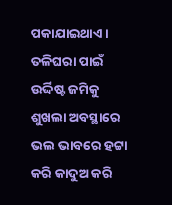ପକାଯାଇଥାଏ । ତଳିଘରା ପାଇଁ ଉର୍ଦ୍ଦିଷ୍ଟ ଜମିକୁ ଶୁଖଲା ଅବସ୍ଥାରେ ଭଲ ଭାବରେ ହଟ୍ଟା କରି କାଦୁଅ କରି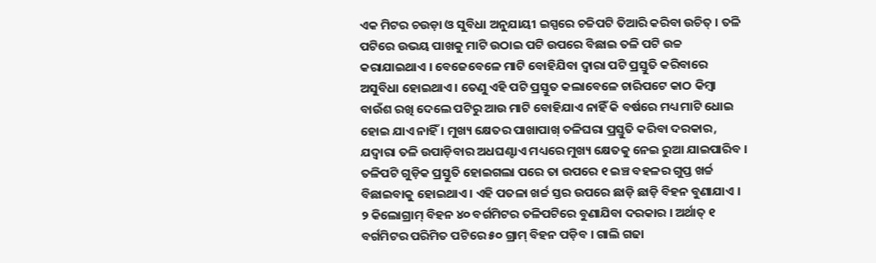ଏକ ମିଟର ଚଉଡ଼ା ଓ ସୁବିଧା ଅନୁଯାୟୀ ଇସ୍ପରେ ଚଚ୍ଚିପଟି ତିଆରି କରିବା ଉଚିତ୍ । ତଳି ପଟିରେ ଉଭୟ ପାଖକୁ ମାଟି ଉଠାଇ ପଟି ଉପରେ ବିଛାଇ ତଳି ପଟି ଉଚ୍ଚ କରାଯାଇଥାଏ । ବେଜେବେଳେ ମାଟି ବୋହିଯିବା ଦ୍ଵାରା ପଟି ପ୍ରସ୍ତୁତି କରିବାରେ ଅସୁବିଧା ହୋଇଥାଏ । ତେଣୁ ଏହି ପଟି ପ୍ରସ୍ତୁତ କଲାବେଳେ ଚାରିପଟେ କାଠ କିମ୍ବା ବାଉଁଶ ରଖି ଦେଲେ ପଟିରୁ ଆଉ ମାଟି ବୋହିଯାଏ ନାହିଁ କି ବର୍ଷରେ ମଧ୍ୟ ମାଟି ଧୋଇ ହୋଇ ଯାଏ ନାହିଁ । ମୁଖ୍ୟ କ୍ଷେତର ପାଖାପାଖ୍ ତଳିଘରା ପ୍ରସ୍ତୁତି କରିବା ଦରକାର, ଯଦ୍ୱାରା ତଳି ଉପାଡ଼ିବାର ଅଧଘଣ୍ଟାଏ ମଧ୍ୟରେ ମୁଖ୍ୟ କ୍ଷେତକୁ ନେଇ ରୁଆ ଯାଇପାରିବ ।
ତଳିପଟି ଗୁଡ଼ିକ ପ୍ରସ୍ତୁତି ହୋଇଗଲା ପରେ ତା ଉପରେ ୧ ଇଞ୍ଚ ବହଳର ଗୁପ୍ତ ଖର୍ଚ୍ଚ ବିଛାଇବାକୁ ହୋଇଥାଏ । ଏହି ପତଳା ଖର୍ଚ୍ଚ ସ୍ତର ଉପରେ ଛାଡ଼ି ଛାଡ଼ି ବିହନ ବୁଣାଯାଏ । ୨ କିଲୋଗ୍ରାମ୍ ବିହନ ୪୦ ବର୍ଗମିଟର ତଳିପଟିରେ ବୁଣାଯିବା ଦରକାର । ଅର୍ଥାତ୍ ୧ ବର୍ଗମିଟର ପରିମିତ ପଟିରେ ୫୦ ଗ୍ରାମ୍ ବିହନ ପଡ଼ିବ । ଗାଲି ଗଢା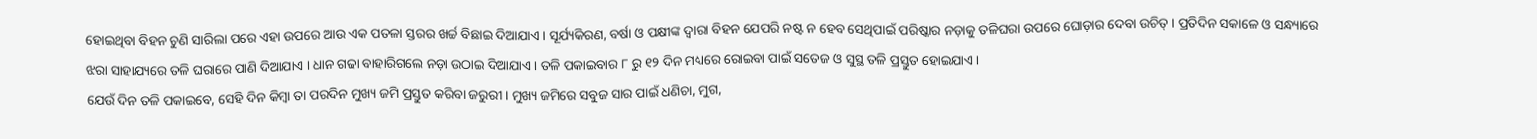ହୋଇଥିବା ବିହନ ଚୁଣି ସାରିଲା ପରେ ଏହା ଉପରେ ଆଉ ଏକ ପତଳା ସ୍ତରର ଖର୍ଚ୍ଚ ବିଛାଇ ଦିଆଯାଏ । ସୂର୍ଯ୍ୟକିରଣ, ବର୍ଷା ଓ ପକ୍ଷୀଙ୍କ ଦ୍ଵାରା ବିହନ ଯେପରି ନଷ୍ଟ ନ ହେବ ସେଥିପାଇଁ ପରିଷ୍କାର ନଡ଼ାକୁ ତଳିଘରା ଉପରେ ଘୋଡ଼ାର ଦେବା ଉଚିତ୍ । ପ୍ରତିଦିନ ସକାଳେ ଓ ସନ୍ଧ୍ୟାରେ ଝରା ସାହାଯ୍ୟରେ ତଳି ଘରାରେ ପାଣି ଦିଆଯାଏ । ଧାନ ଗଢା ବାହାରିଗଲେ ନଡ଼ା ଉଠାଇ ଦିଆଯାଏ । ତଳି ପକାଇବାର ୮ ରୁ ୧୨ ଦିନ ମଧ୍ୟରେ ରୋଇବା ପାଇଁ ସତେଜ ଓ ସୁସ୍ଥ ତଳି ପ୍ରସ୍ତୁତ ହୋଇଯାଏ ।
ଯେଉଁ ଦିନ ତଳି ପକାଇବେ, ସେହି ଦିନ କିମ୍ବା ତା ପରଦିନ ମୁଖ୍ୟ ଜମି ପ୍ରସ୍ତୁତ କରିବା ଜରୁରୀ । ମୁଖ୍ୟ ଜମିରେ ସବୁଜ ସାର ପାଇଁ ଧଣିଚା, ମୁଗ,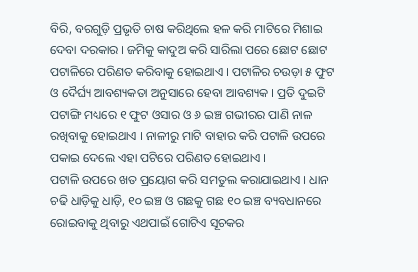ବିରି, ବରଗୁଡ଼ି ପ୍ରଭୃତି ଚାଷ କରିଥିଲେ ହଳ କରି ମାଟିରେ ମିଶାଇ ଦେବା ଦରକାର । ଜମିକୁ କାଦୁଅ କରି ସାରିଲା ପରେ ଛୋଟ ଛୋଟ ପଟାଳିରେ ପରିଣତ କରିବାକୁ ହୋଇଥାଏ । ପଟାଳିର ଚଉଡ଼ା ୫ ଫୁଟ ଓ ଦୈର୍ଘ୍ୟ ଆବଶ୍ୟକତା ଅନୁସାରେ ହେବା ଆବଶ୍ୟକ । ପ୍ରତି ଦୁଇଟି ପଟାଙ୍ଗି ମଧ୍ୟରେ ୧ ଫୁଟ ଓସାର ଓ ୬ ଇଞ୍ଚ ଗଭୀରର ପାଣି ନାଳ ରଖିବାକୁ ହୋଇଥାଏ । ନାଳୀରୁ ମାଟି ବାହାର କରି ପଟାଳି ଉପରେ ପକାଇ ଦେଲେ ଏହା ପଟିରେ ପରିଣତ ହୋଇଥାଏ ।
ପଟାଳି ଉପରେ ଖତ ପ୍ରୟୋଗ କରି ସମତୁଲ କରାଯାଇଥାଏ । ଧାନ ଚଢି ଧାଡ଼ିକୁ ଧାଡ଼ି, ୧୦ ଇଞ୍ଚ ଓ ଗଛକୁ ଗଛ ୧୦ ଇଞ୍ଚ ବ୍ୟବଧାନରେ ରୋଇବାକୁ ଥିବାରୁ ଏଥପାଇଁ ଗୋଟିଏ ସୂଚକର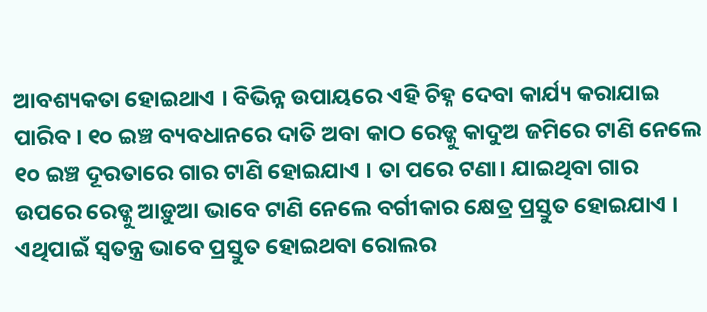ଆବଶ୍ୟକତା ହୋଇଥାଏ । ବିଭିନ୍ନ ଉପାୟରେ ଏହି ଚିହ୍ନ ଦେବା କାର୍ଯ୍ୟ କରାଯାଇ ପାରିବ । ୧୦ ଇଞ୍ଚ ବ୍ୟବଧାନରେ ଦାତି ଅବା କାଠ ରେଡ୍କୁ କାଦୁଅ ଜମିରେ ଟାଣି ନେଲେ ୧୦ ଇଞ୍ଚ ଦୂରତାରେ ଗାର ଟାଣି ହୋଇଯାଏ । ତା ପରେ ଟଣା। ଯାଇଥିବା ଗାର ଉପରେ ରେଡ୍କୁ ଆଡ଼ୁଆ ଭାବେ ଟାଣି ନେଲେ ବର୍ଗୀକାର କ୍ଷେତ୍ର ପ୍ରସ୍ତୁତ ହୋଇଯାଏ । ଏଥିପାଇଁ ସ୍ଵତନ୍ତ୍ର ଭାବେ ପ୍ରସ୍ତୁତ ହୋଇଥବା ରୋଲର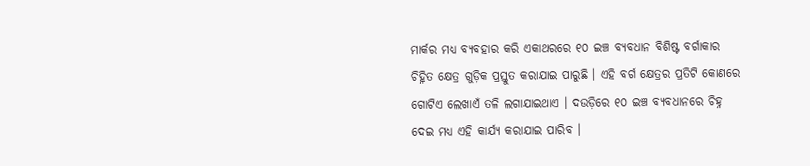ମାର୍କର ମଧ୍ୟ ବ୍ୟବହାର କରି ଏକାଥରରେ ୧୦ ଇଞ୍ଚ ବ୍ୟବଧାନ ବିଶିଷ୍ଟ ବର୍ଗାକାର ଚିହ୍ନିତ କ୍ଷେତ୍ର ଗୁଡ଼ିକ ପ୍ରସ୍ତୁତ କରାଯାଇ ପାରୁଛି । ଏହି ବର୍ଗ କ୍ଷେତ୍ରର ପ୍ରତିଟି କୋଣରେ ଗୋଟିଏ ଲେଖାଏଁ ତଳି ଲଗାଯାଇଥାଏ । ଦଉଡ଼ିରେ ୧୦ ଇଞ୍ଚ ବ୍ୟବଧାନରେ ଚିହ୍ନ ଦେଇ ମଧ୍ୟ ଏହି କାର୍ଯ୍ୟ କରାଯାଇ ପାରିବ ।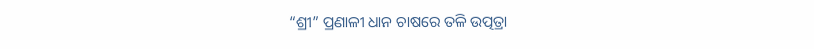“ଶ୍ରୀ” ପ୍ରଣାଳୀ ଧାନ ଚାଷରେ ତଳି ଉତ୍ପତ୍ରା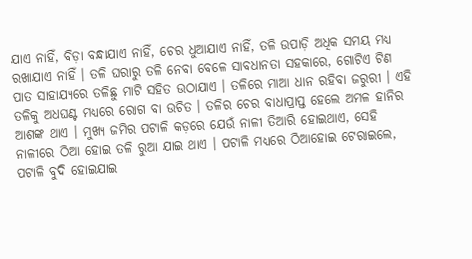ଯାଏ ନାହିଁ, ବିଡ଼ା ବନ୍ଧାଯାଏ ନାହିଁ, ଚେର ଧୁଆଯାଏ ନାହିଁ, ତଳି ଉପାଡ଼ି ଅଧିକ ସମୟ ମଧ୍ୟ ରଖାଯାଏ ନାହିଁ । ତଳି ଘରାରୁ ତଳି ନେବା ବେଳେ ସାବଧାନତା ସହକାରେ, ଗୋଟିଏ ଟିଣ ପାତ ସାହାଯ୍ୟରେ ତଳିଛୁ ମାଟି ସହିତ ଉଠାଯାଏ । ତଳିରେ ମାଆ ଧାନ ରହିବା ଜରୁରୀ । ଏହି ତଳିକୁ ଅଧଘଣ୍ଟ ମଧ୍ୟରେ ରୋଗ ବା ଉଚିତ । ତଳିର ଚେର ବାଧାପ୍ରାପ୍ତ ହେଲେ ଅମଳ ହାନିର ଆଶଙ୍କ ଥାଏ । ମୁଖ୍ୟ ଜମିର ପଟାଳି କଡ଼ରେ ଯେଉଁ ନାଳୀ ତିଆରି ହୋଇଥାଏ, ସେହି ନାଳୀରେ ଠିଆ ହୋଇ ତଳି ରୁଆ ଯାଇ ଥାଏ । ପଟାଳି ମଧ୍ୟରେ ଠିଆହୋଇ ଟେରାଇଲେ, ପଟାଳି ବୁଦି ହୋଇଯାଇ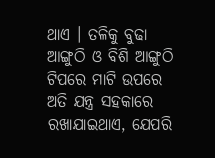ଥାଏ । ତଳିକୁ ବୁଢା ଆଙ୍ଗୁଠି ଓ ବିଶି ଆଙ୍ଗୁଠି ଟିପରେ ମାଟି ଉପରେ ଅତି ଯନ୍ତ୍ର ସହକାରେ ରଖାଯାଇଥାଏ, ଯେପରି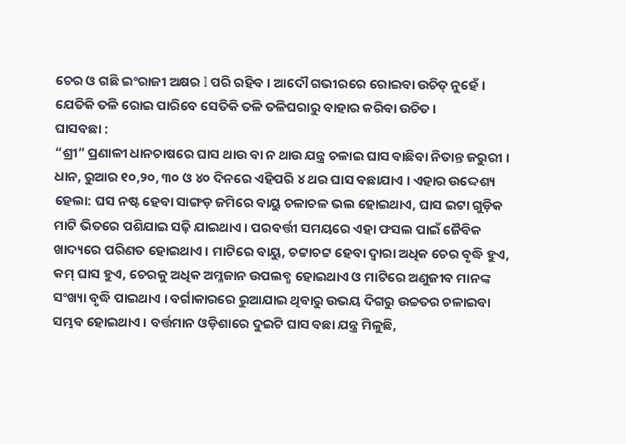ଚେର ଓ ଗଛି ଇଂରାଜୀ ଅକ୍ଷର l ପରି ରହିବ । ଆଦୌ ଗଭୀରରେ ରୋଇବା ଉଚିତ୍ ନୁହେଁ । ଯେତିକି ତଳି ରୋଇ ପାରିବେ ସେତିକି ତଳି ତଳିଘରାରୁ ବାହାର କରିବା ଉଚିତ ।
ଘାସବଛା :
“ଶ୍ରୀ” ପ୍ରଣାଳୀ ଧାନଚାଷରେ ଘାସ ଥାଉ ବା ନ ଥାଉ ଯନ୍ତ୍ର ଚଳାଇ ଘାସ ବାଛିବା ନିତାନ୍ତ ଜରୁରୀ । ଧାନ, ରୁଆର ୧୦,୨୦, ୩୦ ଓ ୪୦ ଦିନରେ ଏହିପରି ୪ ଥର ଘାସ ବଛାଯାଏ । ଏହାର ଉଦ୍ଦେଶ୍ୟ ହେଲା: ଘସ ନଷ୍ଟ ହେବା ସାଙ୍ଗଡ଼ ଜମିରେ ବାୟୁ ଚଳାଚଳ ଭଲ ହୋଇଥାଏ, ଘାସ ଇଟା ଗୁଡ଼ିକ ମାଟି ଭିତରେ ପଶିଯାଇ ସଢ଼ି ଯାଇଥାଏ । ପରବର୍ତ୍ତୀ ସମୟରେ ଏହା ଫସଲ ପାଇଁ ଜୈବିକ ଖାଦ୍ୟରେ ପରିଣତ ହୋଇଥାଏ । ମାଟିରେ ବାୟୁ, ଚଟ୍ଟାଚଟ୍ଟ ହେବା ଦ୍ଵାରା ଅଧିକ ଚେର ବୃଦ୍ଧି ହୁଏ, କମ୍ ଘାସ ହୁଏ, ଚେରକୁ ଅଧିକ ଅମ୍ଳଜାନ ଉପଲବ୍ଧ ହୋଇଥାଏ ଓ ମାଟିରେ ଅଣୁଜୀବ ମାନଙ୍କ ସଂଖ୍ୟା ବୃଦ୍ଧି ପାଇଥାଏ । ବର୍ଗାକାରରେ ରୁଆଯାଇ ଥିବାରୁ ଉଭୟ ଦିଗରୁ ଉଚ୍ଚତର ଚଳାଇବା ସମ୍ଭବ ହୋଇଥାଏ । ବର୍ତ୍ତମାନ ଓଡ଼ିଶାରେ ଦୁଇଟି ଘାସ ବଛା ଯନ୍ତ୍ର ମିଳୁଛି,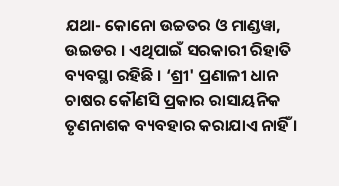ଯଥା- କୋନୋ ଉଚ୍ଚତର ଓ ମାଣ୍ଡୱା, ଉଇଡର । ଏଥିପାଇଁ ସରକାରୀ ରିହାତି ବ୍ୟବସ୍ଥା ରହିଛି । ‘ଶ୍ରୀ' ପ୍ରଣାଳୀ ଧାନ ଚାଷର କୌଣସି ପ୍ରକାର ରାସାୟନିକ ତୃଣନାଶକ ବ୍ୟବହାର କରାଯାଏ ନାହିଁ ।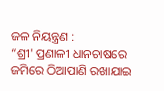ଜଳ ନିୟନ୍ତ୍ରଣ :
“ଶ୍ରୀ' ପ୍ରଣାଳୀ ଧାନଚାଷରେ ଜମିରେ ଠିଆପାଣି ରଖାଯାଇ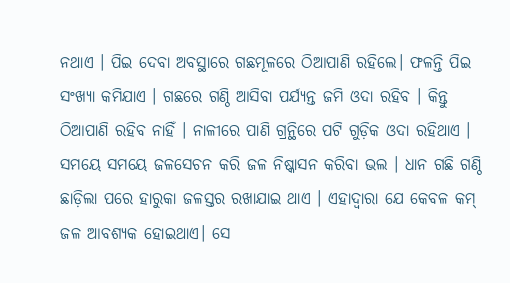ନଥାଏ । ପିଇ ଦେବା ଅବସ୍ଥାରେ ଗଛମୂଳରେ ଠିଆପାଣି ରହିଲେ। ଫଳନ୍ତି ପିଇ ସଂଖ୍ୟା କମିଯାଏ । ଗଛରେ ଗଣ୍ଠି ଆସିବା ପର୍ଯ୍ୟନ୍ତ ଜମି ଓଦା ରହିବ । କିନ୍ତୁ ଠିଆପାଣି ରହିବ ନାହିଁ । ନାଳୀରେ ପାଣି ଗ୍ରନ୍ଥିରେ ପଟି ଗୁଡ଼ିକ ଓଦା ରହିଥାଏ । ସମୟେ ସମୟେ ଜଳସେଚନ କରି ଜଳ ନିଷ୍କାସନ କରିବା ଭଲ । ଧାନ ଗଛି ଗଣ୍ଠି ଛାଡ଼ିଲା ପରେ ହାରୁକା ଜଳସ୍ତର ରଖାଯାଇ ଥାଏ । ଏହାଦ୍ଵାରା ଯେ କେବଳ କମ୍ ଜଳ ଆବଶ୍ୟକ ହୋଇଥାଏ। ସେ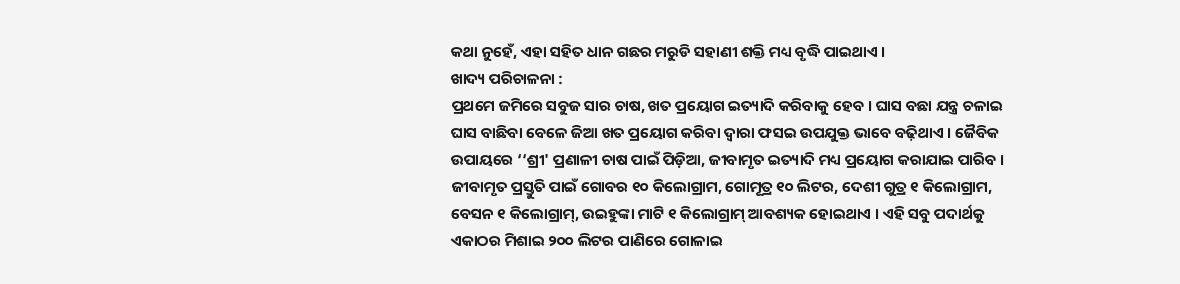କଥା ନୁହେଁ, ଏହା ସହିତ ଧାନ ଗଛର ମରୁଡି ସହାଣୀ ଶକ୍ତି ମଧ୍ୟ ବୃଦ୍ଧି ପାଇଥାଏ ।
ଖାଦ୍ୟ ପରିଚାଳନା :
ପ୍ରଥମେ ଜମିରେ ସବୁଜ ସାର ଚାଷ, ଖତ ପ୍ରୟୋଗ ଇତ୍ୟାଦି କରିବାକୁ ହେବ । ଘାସ ବଛା ଯନ୍ତ୍ର ଚଳାଇ ଘାସ ବାଛିବା ବେଳେ ଜିଆ ଖତ ପ୍ରୟୋଗ କରିବା ଦ୍ଵାରା ଫସଇ ଉପଯୁକ୍ତ ଭାବେ ବଢ଼ିଥାଏ । ଜୈବିକ ଉପାୟରେ ‘‘ଶ୍ରୀ' ପ୍ରଣାଳୀ ଚାଷ ପାଇଁ ପିଡ଼ିଆ, ଜୀବାମୃତ ଇତ୍ୟାଦି ମଧ୍ୟ ପ୍ରୟୋଗ କରାଯାଇ ପାରିବ । ଜୀବାମୃତ ପ୍ରସ୍ତୁତି ପାଇଁ ଗୋବର ୧୦ କିଲୋଗ୍ରାମ, ଗୋମୂତ୍ର ୧୦ ଲିଟର, ଦେଶୀ ଗୁତ୍ର ୧ କିଲୋଗ୍ରାମ, ବେସନ ୧ କିଲୋଗ୍ରାମ୍, ଉଇହୁଙ୍କା ମାଟି ୧ କିଲୋଗ୍ରାମ୍ ଆବଶ୍ୟକ ହୋଇଥାଏ । ଏହି ସବୁ ପଦାର୍ଥକୁ ଏକାଠର ମିଶାଇ ୨୦୦ ଲିଟର ପାଣିରେ ଗୋଳାଇ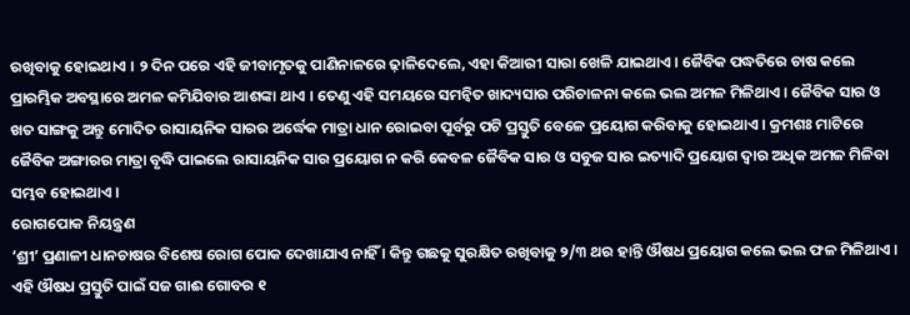ରଖିବାକୁ ହୋଇଥାଏ । ୨ ଦିନ ପରେ ଏହି ଜୀବାମୃତକୁ ପାଣିନାଳରେ ଢ଼ାଳିଦେଲେ, ଏହା କିଆରୀ ସାରା ଖେଳି ଯାଇଥାଏ । ଜୈବିକ ପଦ୍ଧତିରେ ଚାଷ କଲେ ପ୍ରାରମ୍ଭିକ ଅବସ୍ଥାରେ ଅମଳ କମିଯିବାର ଆଶଙ୍କା ଥାଏ । ତେଣୁ ଏହି ସମୟରେ ସମନ୍ୱିତ ଖାଦ୍ୟସାର ପରିଚାଳନା କଲେ ଭଲ ଅମଳ ମିଳିଥାଏ । ଜୈବିକ ସାର ଓ ଖତ ସାଙ୍ଗକୁ ଅନ୍ତୁ ମୋଦିତ ରାସାୟନିକ ସାରର ଅର୍ଦ୍ଧେକ ମାତ୍ରା ଧାନ ରୋଇବା ପୂର୍ବରୁ ପଟି ପ୍ରସ୍ତୁତି ବେଳେ ପ୍ରୟୋଗ କରିବାକୁ ହୋଇଥାଏ । କ୍ରମଶଃ ମାଟିରେ ଜୈବିକ ଅଙ୍ଗାରର ମାତ୍ରା ବୃଦ୍ଧି ପାଇଲେ ରାସାୟନିକ ସାର ପ୍ରୟୋଗ ନ କରି କେବଳ ଜୈବିକ ସାର ଓ ସବୁଜ ସାର ଇତ୍ୟାଦି ପ୍ରୟୋଗ ଦ୍ଵାର ଅଧିକ ଅମଳ ମିଳିବା ସମ୍ଭବ ହୋଇଥାଏ ।
ରୋଗପୋକ ନିୟନ୍ତ୍ରଣ
‘ଶ୍ରୀ’ ପ୍ରଣାଳୀ ଧାନଚାଷର ବିଶେଷ ରୋଗ ପୋକ ଦେଖାଯାଏ ନାହିଁ । କିନ୍ତୁ ଗଛକୁ ସୁରକ୍ଷିତ ରଖିବାକୁ ୨/୩ ଥର ହାନ୍ତି ଔଷଧ ପ୍ରୟୋଗ କଲେ ଭଲ ଫଳ ମିଳିଥାଏ । ଏହି ଔଷଧ ପ୍ରସ୍ତୁତି ପାଇଁ ସଜ ଗାଈ ଗୋବର ୧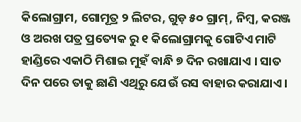କିଲୋଗ୍ରାମ, ଗୋମୂତ୍ର ୨ ଲିଟର, ଗୁଡ଼ ୫୦ ଗ୍ରାମ୍, ନିମ୍ବ, କରଞ୍ଜ ଓ ଅରଖ ପତ୍ର ପ୍ରତ୍ୟେକ ରୁ ୧ କିଲୋଗ୍ରାମକୁ ଗୋଟିଏ ମାଟି ହାଣ୍ଡିରେ ଏକାଠି ମିଶାଇ ମୁହଁ ବାନ୍ଧି ୭ ଦିନ ରଖାଯାଏ । ସାତ ଦିନ ପରେ ତାକୁ ଛାଣି ଏଥିରୁ ଯେଉଁ ରସ ବାହାର କରାଯାଏ।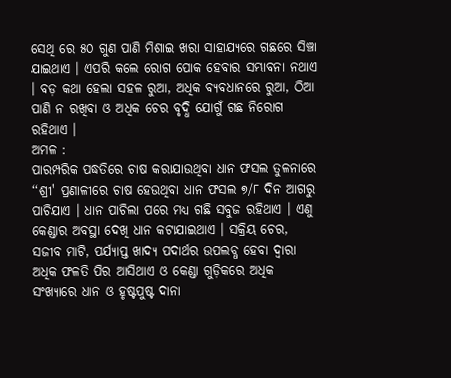ସେଥି ରେ ୫୦ ଗୁଣ ପାଣି ମିଶାଇ ଖରା ସାହାଯ୍ୟରେ ଗଛରେ ସିଞ୍ଚା ଯାଇଥାଏ । ଏପରି କଲେ ରୋଗ ପୋକ ହେବାର ସମ୍ଭାବନା ନଥାଏ । ବଡ଼ କଥା ହେଲା ସହଳ ରୁଆ, ଅଧିକ ବ୍ୟବଧାନରେ ରୁଆ, ଠିଆ ପାଣି ନ ରଖିବା ଓ ଅଧିକ ଚେର ବୃଦ୍ଧି ଯୋଗୁଁ ଗଛ ନିରୋଗ ରହିଥାଏ ।
ଅମଳ :
ପାରମ୍ପରିକ ପଦ୍ଧତିରେ ଚାଷ କରାଯାଉଥିବା ଧାନ ଫସଲ ତୁଳନାରେ ‘‘ଶ୍ରୀ' ପ୍ରଣାଳୀରେ ଚାଷ ହେଉଥିବା ଧାନ ଫସଲ ୭/୮ ଦିନ ଆଗରୁ ପାଚିଯାଏ । ଧାନ ପାଚିଲା ପରେ ମଧ୍ୟ ଗଛି ସବୁଜ ରହିଥାଏ । ଏଣୁ କେଣ୍ଡାର ଅବସ୍ଥା ଦେଖି ଧାନ କଟାଯାଇଥାଏ । ସକ୍ରିୟ ଚେର, ସଜୀବ ମାଟି, ପର୍ଯ୍ୟାପ୍ତ ଖାଦ୍ୟ ପଦାର୍ଥର ଉପଲବ୍ଧ ହେବା ଦ୍ଵାରା ଅଧିକ ଫଳତି ପିର ଆସିଥାଏ ଓ କେଣ୍ଡା ଗୁଡ଼ିକରେ ଅଧିକ ସଂଖ୍ୟାରେ ଧାନ ଓ ହୃଷ୍ଟପୁଷ୍ଟ ଦାନା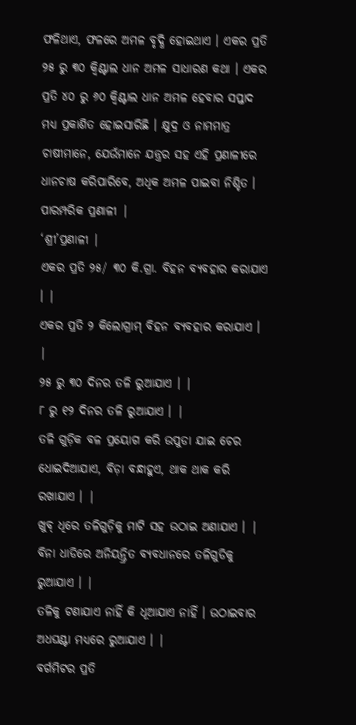ଫଳିଥାଏ, ଫଳରେ ଅମଳ ବୃଦ୍ଧି ହୋଇଥାଏ । ଏକର ପ୍ରତି ୨୫ ରୁ ୩୦ କ୍ଵିଣ୍ଟାଲ ଧାନ ଅମଳ ସାଧାରଣ କଥା । ଏକର ପ୍ରତି ୪୦ ରୁ ୬୦ କ୍ଵିଣ୍ଟାଲ ଧାନ ଅମଳ ହେବାର ସପ୍ତାଦ ମଧ୍ୟ ପ୍ରକାଶିତ ହୋଇସାରିଛି । କ୍ଷୁଦ୍ର ଓ ନାମମାତ୍ର ଚାଷୀମାନେ, ଯେଉଁମାନେ ଯନ୍ତ୍ରର ସହ ଏହି ପ୍ରଣାଳୀରେ ଧାନଚାଷ କରିପାରିବେ, ଅଧିକ ଅମଳ ପାଇବା ନିଶ୍ଚିତ ।
ପାରମ୍ପରିକ ପ୍ରଣାଳୀ |
‘ଶ୍ରୀ’ପ୍ରଣାଳୀ |
ଏକର ପ୍ରତି ୨୫/ ୩୦ କି.ଗ୍ରା. ବିହନ ବ୍ୟବହାର କରାଯାଏ । |
ଏକର ପ୍ରତି ୨ କିଲୋଗ୍ରାମ୍ ବିହନ ବ୍ୟବହାର କରାଯାଏ । |
୨୫ ରୁ ୩୦ ଦିନର ତଳି ରୁଆଯାଏ । |
୮ ରୁ ୧୨ ଦିନର ତଳି ରୁଆଯାଏ । |
ତଳି ଗୁଡ଼ିକ ବଳ ପ୍ରୟୋଗ କରି ଉପୁଡା ଯାଇ ଚେର ଧୋଇଦିଆଯାଏ, ବିଡ଼ା ବନ୍ଧାହୁଏ, ଥାକ ଥାକ କରି ରଖାଯାଏ । |
ଖୁବ୍ ଧିରେ ତଳିଗୁଡ଼ିକୁ ମାଟି ସହ ଉଠାଇ ଅଣାଯାଏ । |
ବିନା ଧାଡିରେ ଅନିୟନ୍ତ୍ରିତ ବ୍ୟବଧାନରେ ତଳିଗୁଡିକୁ ରୁଆଯାଏ । |
ତଳିକୁ ଟଣାଯାଏ ନାହିଁ କି ଧୂଆଯାଏ ନାହିଁ । ଉଠାଇବାର ଅଧଘଣ୍ଟା ମଧ୍ୟରେ ରୁଆଯାଏ । |
ବର୍ଗମିଟର ପ୍ରତି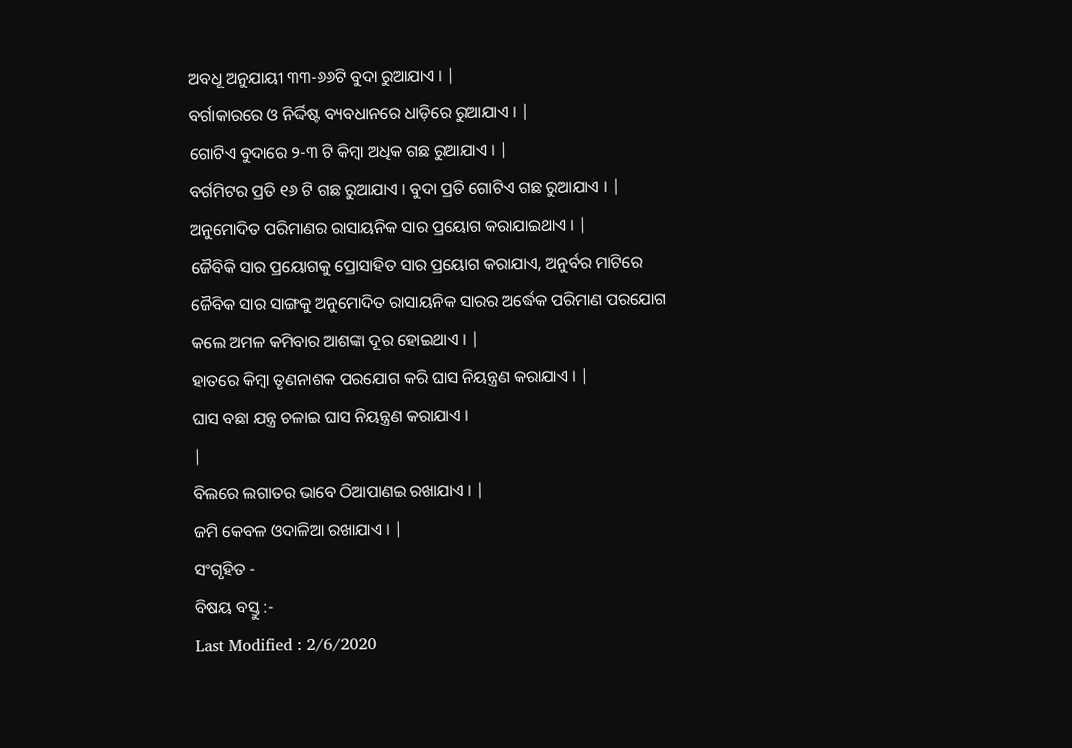ଅବଧୂ ଅନୁଯାୟୀ ୩୩-୬୬ଟି ବୁଦା ରୁଆଯାଏ । |
ବର୍ଗାକାରରେ ଓ ନିର୍ଦ୍ଦିଷ୍ଟ ବ୍ୟବଧାନରେ ଧାଡ଼ିରେ ରୁଆଯାଏ । |
ଗୋଟିଏ ବୁଦାରେ ୨-୩ ଟି କିମ୍ବା ଅଧିକ ଗଛ ରୁଆଯାଏ । |
ବର୍ଗମିଟର ପ୍ରତି ୧୬ ଟି ଗଛ ରୁଆଯାଏ । ବୁଦା ପ୍ରତି ଗୋଟିଏ ଗଛ ରୁଆଯାଏ । |
ଅନୁମୋଦିତ ପରିମାଣର ରାସାୟନିକ ସାର ପ୍ରୟୋଗ କରାଯାଇଥାଏ । |
ଜୈବିକି ସାର ପ୍ରୟୋଗକୁ ପ୍ରୋସାହିତ ସାର ପ୍ରୟୋଗ କରାଯାଏ, ଅନୁର୍ବର ମାଟିରେ ଜୈବିକ ସାର ସାଙ୍ଗକୁ ଅନୁମୋଦିତ ରାସାୟନିକ ସାରର ଅର୍ଦ୍ଧେକ ପରିମାଣ ପରଯୋଗ କଲେ ଅମଳ କମିବାର ଆଶଙ୍କା ଦୂର ହୋଇଥାଏ । |
ହାତରେ କିମ୍ବା ତୃଣନାଶକ ପରଯୋଗ କରି ଘାସ ନିୟନ୍ତ୍ରଣ କରାଯାଏ । |
ଘାସ ବଛା ଯନ୍ତ୍ର ଚଳାଇ ଘାସ ନିୟନ୍ତ୍ରଣ କରାଯାଏ ।
|
ବିଲରେ ଲଗାତର ଭାବେ ଠିଆପାଣଇ ରଖାଯାଏ । |
ଜମି କେବଳ ଓଦାଳିଆ ରଖାଯାଏ । |
ସଂଗୃହିତ -
ବିଷୟ ବସ୍ତୁ :-
Last Modified : 2/6/2020